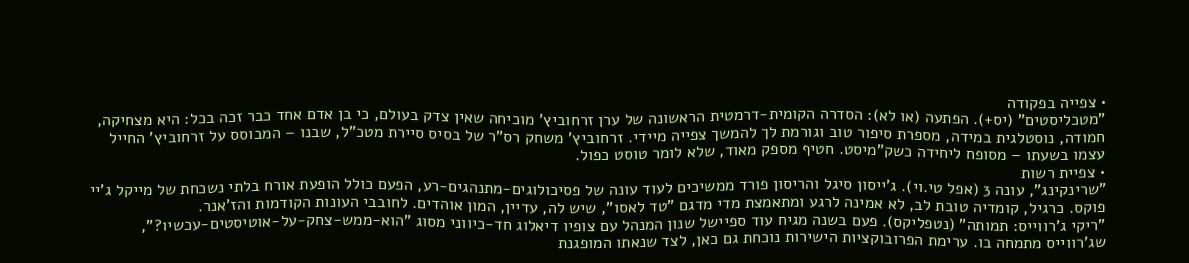• צפייה בפקודה
"מטכליסטים" (יס+). הפתעה (או לא): הסדרה הקומית-דרמטית הראשונה של ערן זרחוביץ' מוכיחה שאין צדק בעולם, כי בן אדם אחד כבר זכה בכל: היא מצחיקה, חמודה, נוסטלגית במידה, מספרת סיפור טוב וגורמת לך להמשך צפייה מיידי. זרחוביץ' משחק רס"ר של בסיס סיירת מטכ"ל, שבנו – המבוסס על זרחוביץ' החייל עצמו בשעתו – מסופח ליחידה כשק"מיסט. חטיף מספק מאוד, שלא לומר טוסט כפול.
• צפיית רשות
"שרינקינג", עונה 3 (אפל טי.וי). ג'ייסון סיגל והריסון פורד ממשיכים לעוד עונה של פסיכולוגים-מתנהגים-רע, הפעם כולל הופעת אורח בלתי נשכחת של מייקל ג'יי פוקס. כרגיל, קומדיה טובת לב, לא אמינה לרגע ומתאמצת מדי מדגם "טד לאסו", שיש לה, עדיין, המון אוהדים. לחובבי העונות הקודמות והז'אנר.
"ריקי ג'רווייס: תמותה" (נטפליקס). פעם בשנה מגיח עוד ספיישל שנון המנהל עם צופיו דיאלוג חד-כיווני מסוג "הוא-ממש-צחק-על-אוטיסטים-עכשיו?", שג'רווייס מתמחה בו. ערימת הפרובוקציות הישירות נוכחת גם כאן, לצד שנאתו המופגנת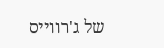של ג'רווייס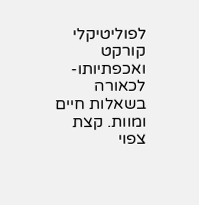לפוליטיקלי קורקט ואכפתיותו-לכאורה בשאלות חיים ומוות. קצת צפוי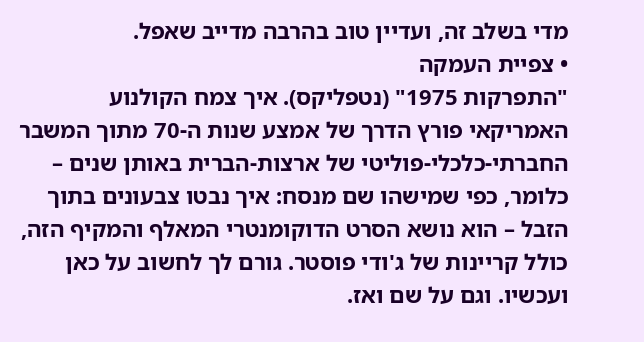מדי בשלב זה, ועדיין טוב בהרבה מדייב שאפל.
• צפיית העמקה
"התפרקות 1975" (נטפליקס). איך צמח הקולנוע האמריקאי פורץ הדרך של אמצע שנות ה-70 מתוך המשבר החברתי-כלכלי-פוליטי של ארצות-הברית באותן שנים – כלומר, כפי שמישהו שם מנסח: איך נבטו צבעונים בתוך הזבל – הוא נושא הסרט הדוקומנטרי המאלף והמקיף הזה, כולל קריינות של ג'ודי פוסטר. גורם לך לחשוב על כאן ועכשיו. וגם על שם ואז.